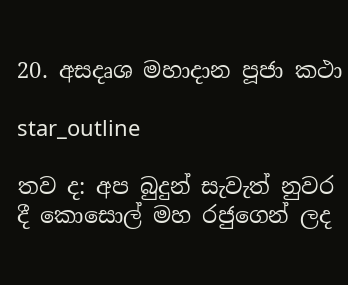20. අසදෘශ මහාදාන පූජා කථා

star_outline

තව ද: අප බුදුන් සැවැත් නුවර දී කොසොල් මහ රජුගෙන් ලද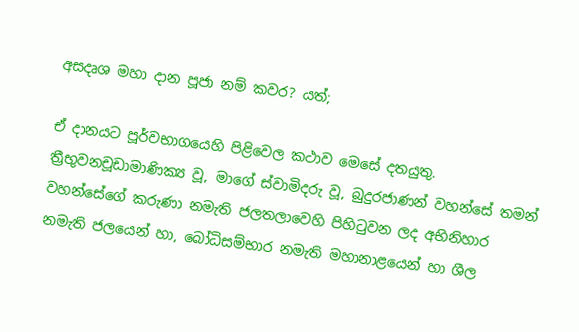අසදෘශ මහා දාන පූජා නම් කවර? යත්;

ඒ දානයට පූර්වභාගයෙහි පිළිවෙල කථාව මෙසේ දතයුතු. ත්‍රීභුවනචූඩාමාණික්‍ය වූ, මාගේ ස්වාමිදරු වූ, බුදුරජාණන් වහන්සේ තමන් වහන්සේගේ කරුණා නමැති ජලතලාවෙහි පිහිටුවන ලද අභිනිහාර නමැති ජලයෙන් හා, බෝධිසම්භාර නමැති මහානාළයෙන් හා ශීල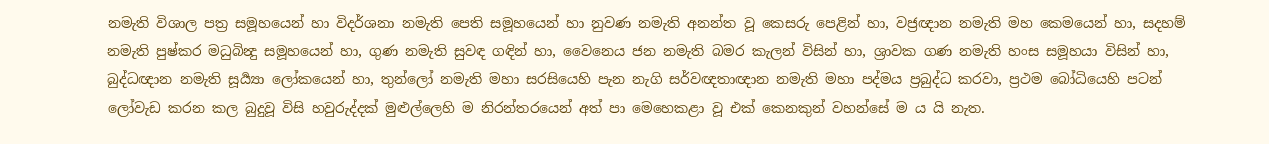නමැති විශාල පත්‍ර සමූහයෙන් හා විදර්ශනා නමැති පෙති සමූහයෙන් හා නුවණ නමැති අනන්ත වූ කෙසරු පෙළින් හා, වජ්‍රඥාන නමැති මහ කෙමයෙන් හා, සදහම් නමැති පුෂ්කර මධුබින්‍දු සමූහයෙන් හා, ගුණ නමැති සුවඳ ගඳින් හා, වෛනෙය ජන නමැති බමර කැලන් විසින් හා, ශ්‍රාවක ගණ නමැති හංස සමූහයා විසින් හා, බුද්ධඥාන නමැති සූර්‍ය්‍යා ලෝකයෙන් හා, තුන්ලෝ නමැති මහා සරසියෙහි පැන නැගි සර්වඥතාඥාන නමැති මහා පද්මය ප්‍රබුද්ධ කරවා, ප්‍රථම බෝධියෙහි පටන් ලෝවැඩ කරන කල බුදුවූ විසි හවුරුද්දක් මුළුල්ලෙහි ම නිරන්තරයෙන් අත් පා මෙහෙකළා වූ එක් කෙනකුන් වහන්සේ ම ය යි නැත.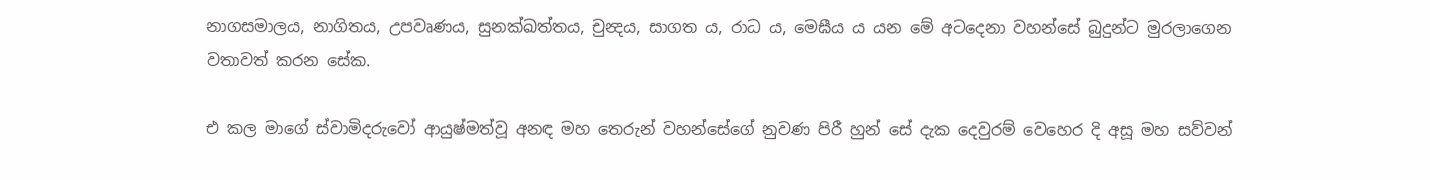නාගසමාලය, නාගිතය, උපවෘණය, සුනක්ඛත්තය, චුන්‍දය, සාගත ය, රාධ ය, මෙඝීය ය යන මේ අටදෙනා වහන්සේ බුදුන්ට මුරලාගෙන වතාවත් කරන සේක.

එ කල මාගේ ස්වාමිදරුවෝ ආයුෂ්මත්වූ අනඳ මහ තෙරුන් වහන්සේගේ නුවණ පිරී හුන් සේ දැක දෙවුරම් වෙහෙර දි අසූ මහ සව්වන්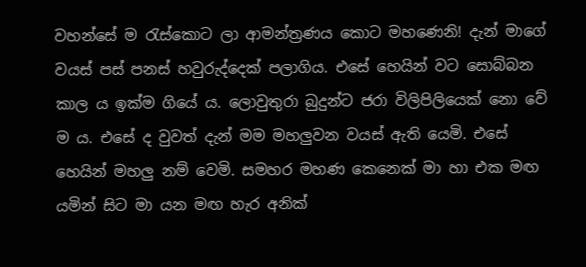වහන්සේ ම රැස්කොට ලා ආමන්ත්‍රණය කොට මහණෙනි! දැන් මාගේ වයස් පස් පනස් හවුරුද්දෙක් පලාගිය. එසේ හෙයින් වට සොබ්බන කාල ය ඉක්ම ගියේ ය. ලොවුතුරා බුදුන්ට ජරා විලිපිලියෙක් නො වේ ම ය. එසේ ද වුවත් දැන් මම මහලුවන වයස් ඇති යෙමි. එසේ හෙයින් මහලු නම් වෙමි. සමහර මහණ කෙනෙක් මා හා එක මඟ යමින් සිට මා යන මඟ හැර අනික්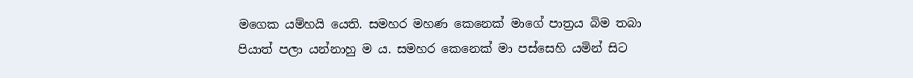මගෙක යම්හයි යෙති. සමහර මහණ කෙනෙක් මාගේ පාත්‍රය බිම තබා පියාත් පලා යන්නාහු ම ය. සමහර කෙනෙක් මා පස්සෙහි යමින් සිට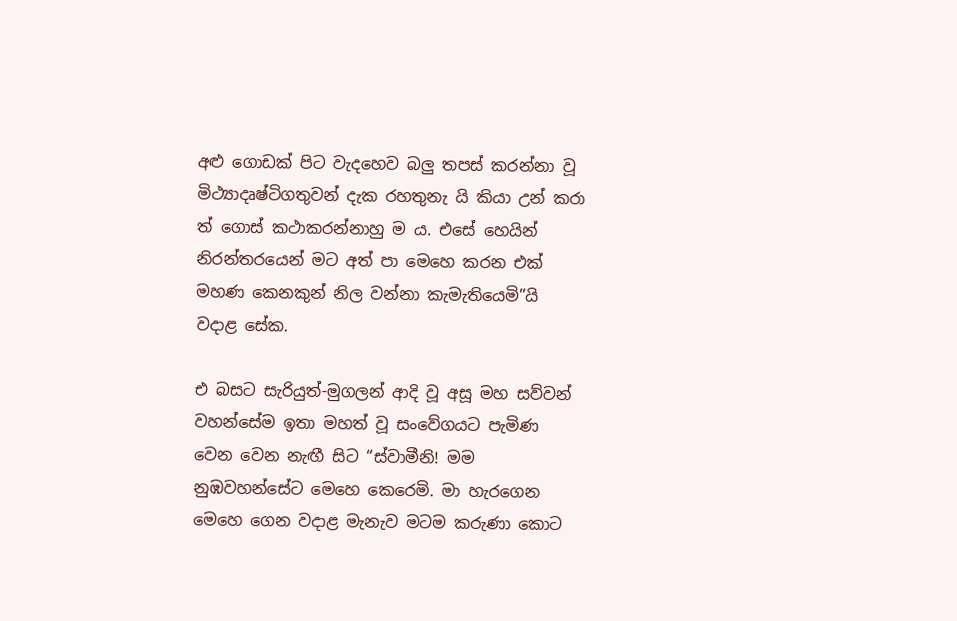අළු ගොඩක් පිට වැදහෙව බලු තපස් කරන්නා වූ මිථ්‍යාදෘෂ්ටිගතුවන් දැක රහතුනැ යි කියා උන් කරා ත් ගොස් කථාකරන්නාහු ම ය. එසේ හෙයින් නිරන්තරයෙන් මට අත් පා මෙහෙ කරන එක් මහණ කෙනකුන් නිල වන්නා කැමැතියෙමි”යි වදාළ සේක.

එ බසට සැරියුත්-මුගලන් ආදි වූ අසූ මහ සව්වන් වහන්සේම ඉතා මහත් වූ සංවේගයට පැමිණ වෙන වෙන නැඟී සිට “ස්වාමීනි! මම නුඹවහන්සේට මෙහෙ කෙරෙමි. මා හැරගෙන මෙහෙ ගෙන වදාළ මැනැව මටම කරුණා කොට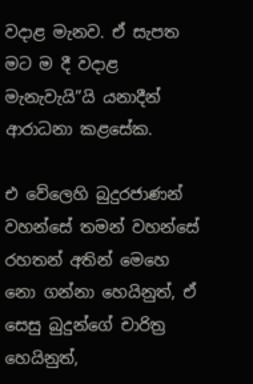වදාළ මැනව. ඒ සැපත මට ම දී වදාළ මැනැවැයි”යි යනාදීන් ආරාධනා කළසේක.

එ වේලෙහි බුදුරජාණන් වහන්සේ තමන් වහන්සේ රහතන් අතින් මෙහෙ නො ගන්නා හෙයිනුත්, ඒ සෙසු බුදුන්ගේ චාරිත්‍ර හෙයිනුත්,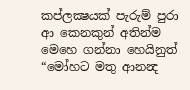කප්ලක්‍ෂයක් පැරුම් පුරා ආ කෙනකුන් අතින්ම මෙහෙ ගන්නා හෙයිනුත් “මෝහට මතු ආනන්‍ද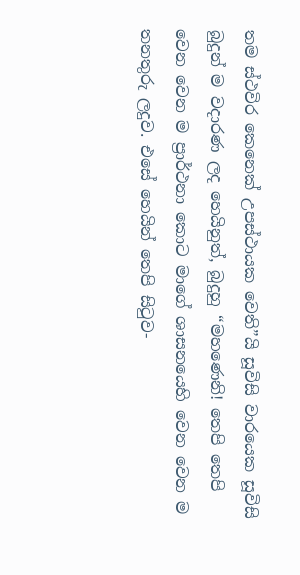තම ස්ථවිර කෙනෙක් උපස්ථායක වෙති”යි සූවිසි වාරයෙක සූවිසි බුදුන් ම වදාරණ ලද හෙයිනුත්, බුදුහු “මහණෙනි! තෙපි තෙපි වෙන වෙන ම ප්‍රාර්ථනා කොට මාගේ ශාසනයෙහි වෙන වෙන ම තනතුරු ලදුව. එසේ හෙයින් තෙපි සිටුව-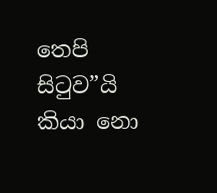තෙපි සිටුව”යි කියා නො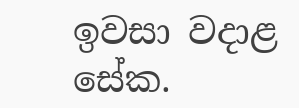ඉවසා වදාළ සේක.